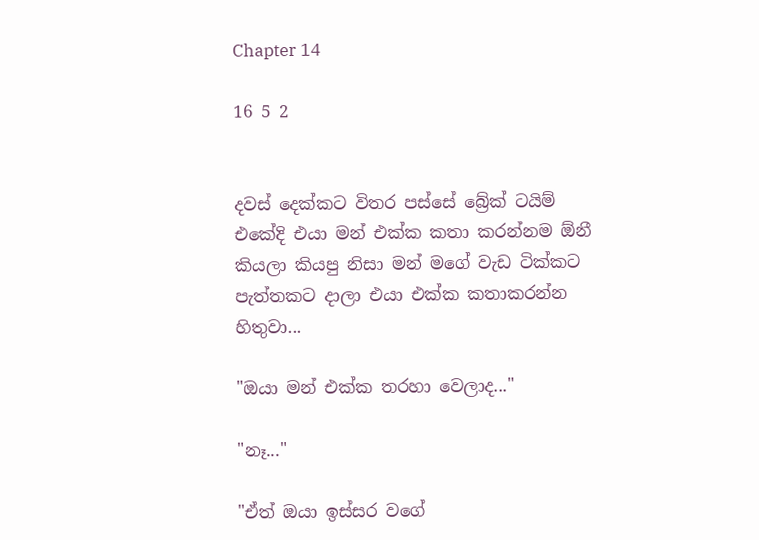Chapter 14

16 5 2


දවස් දෙක්කට විතර පස්සේ බ්‍රේක් ටයිම් එකේදි එයා මන් එක්ක කතා කරන්නම ඕනී කියලා කියපු නිසා මන් මගේ වැඩ ටික්කට පැත්තකට දාලා එයා එක්ක කතාකරන්න හිතුවා...

"ඔයා මන් එක්ක තරහා වෙලාද..."

"නෑ..."

"ඒත් ඔයා ඉස්සර වගේ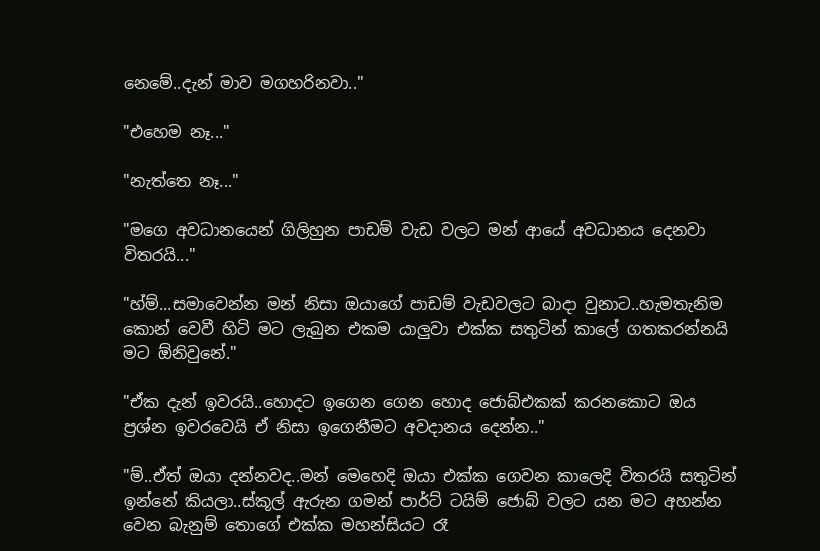නෙමේ..දැන් මාව මගහරිනවා.."

"එහෙම නෑ..."

"නැත්තෙ නෑ..."

"මගෙ අවධානයෙන් ගිලිහුන පාඩම් වැඩ වලට මන් ආයේ අවධානය දෙනවා විතරයි..."

"හ්ම්...සමාවෙන්න මන් නිසා ඔයාගේ පාඩම් වැඩවලට බාදා වුනාට..හැමතැනිම කොන් වෙවී හිටි මට ලැබුන එකම යාලුවා එක්ක සතුටින් කාලේ ගතකරන්නයි මට ඕනිවුනේ."

"ඒක දැන් ඉවරයි..හොදට ඉගෙන ගෙන හොද ජොබ්එකක් කරනකොට ඔය ප්‍රශ්න ඉවරවෙයි ඒ නිසා ඉගෙනීමට අවදානය දෙන්න.."

"ම්..ඒත් ඔයා දන්නවද..මන් මෙහෙදි ඔයා එක්ක ගෙවන කාලෙදි විතරයි සතුටින් ඉන්නේ කියලා..ස්කූල් ඇරුන ගමන් පාර්ට් ටයිම් ජොබ් වලට යන මට අහන්න වෙන බැනුම් තොගේ එක්ක මහන්සියට රෑ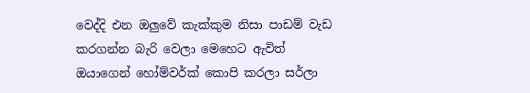වෙද්දි එන ඔලුවේ කැක්කුම නිසා පාඩම් වැඩ කරගන්න බැරි වෙලා මෙහෙට ඇවිත් ඔයාගෙන් හෝම්වර්ක් කොපි කරලා සර්ලා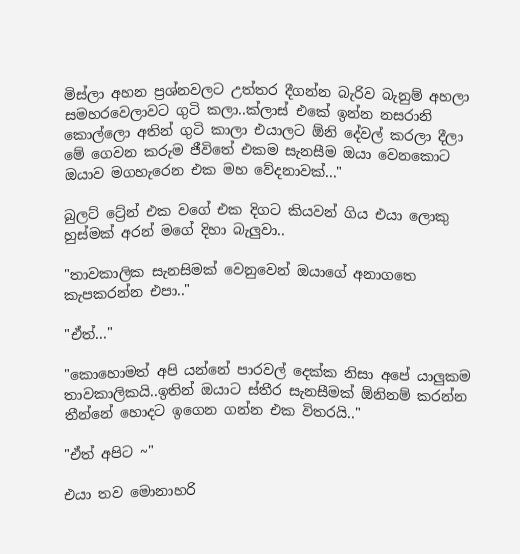මිස්ලා අහන ප්‍රශ්නවලට උත්තර දීගන්න බැරිව බැනුම් අහලා සමහරවෙලාවට ගුටි කලා..ක්ලාස් එකේ ඉන්න නසරානි කොල්ලො අතින් ගුටි කාලා එයාලට ඕනි දේවල් කරලා දීලා මේ ගෙවන කරුම ජීවිතේ එකම සැනසීම ඔයා වෙනකොට ඔයාව මගහැරෙන එක මහ වේදනාවක්..."

බුලට් ට්‍රේන් එක වගේ එක දිගට කියවන් ගිය එයා ලොකු හුස්මක් අරන් මගේ දිහා බැලුවා..

"තාවකාලික සැනසිමක් වෙනුවෙන් ඔයාගේ අනාගතෙ කැපකරන්න එපා.."

"ඒත්..."

"කොහොමත් අපි යන්නේ පාරවල් දෙක්ක නිසා අපේ යාලුකම තාවකාලිකයි..ඉතින් ඔයාට ස්තීර සැනසීමක් ඕනිනම් කරන්න තීන්නේ හොදට ඉගෙන ගන්න එක විතරයි.."

"ඒත් අපිට ~"

එයා තව මොනාහරි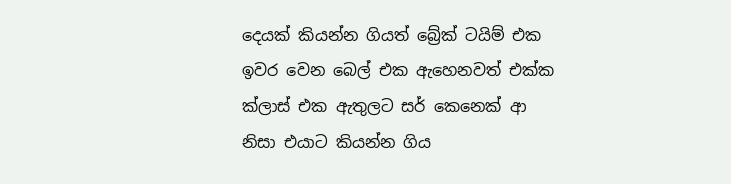දෙයක් කියන්න ගියත් බ්‍රේක් ටයිම් එක ඉවර වෙන බෙල් එක ඇහෙනවත් එක්ක ක්ලාස් එක ඇතුලට සර් කෙනෙක් ආ නිසා එයාට කියන්න ගිය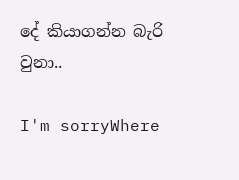දේ කියාගන්න බැරි වුනා..

I'm sorryWhere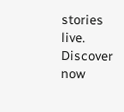stories live. Discover now